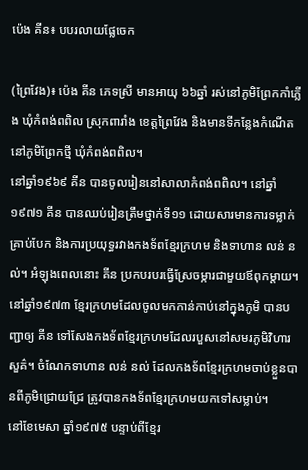ប៉េង គីន៖ បបរលាយផ្លែចេក

(ព្រៃវែង)៖ ប៉េង គីន ភេទស្រី មានអាយុ ៦៦ឆ្នាំ រស់នៅភូមិព្រែកកាំភ្លើង ឃុំកំពង់ពពិល ស្រុកពារាំង ខេត្តព្រៃវែង និងមានទីកន្លែងកំណើតនៅភូមិព្រែកថ្មី ឃុំកំពង់ពពិល។
នៅឆ្នាំ១៩៦៩ គីន បានចូលរៀននៅសាលាកំពង់ពពិល។ នៅឆ្នាំ១៩៧១ គីន បានឈប់រៀនត្រឹមថ្នាក់ទី១១ ដោយសារមានការទម្លាក់គ្រាប់បែក និងការប្រយុទ្ធរវាងកងទ័ពខ្មែរក្រហម និងទាហាន លន់ នល់។ អំឡុងពេលនោះ គីន ប្រកបរបរធ្វើស្រែចម្ការជាមួយឪពុកម្ដាយ។ នៅឆ្នាំ១៩៧៣ ខ្មែរក្រហមដែលចូលមកកាន់កាប់នៅក្នុងភូមិ បានបញ្ជាឲ្យ គីន ទៅសែងកងទ័ពខ្មែរក្រហមដែលរបួសនៅសមរភូមិវិហារសួគ៌។ ចំណែកទាហាន លន់ នល់ ដែលកងទ័ពខ្មែរក្រហមចាប់ខ្លួនបានពីភូមិជ្រោយជ្រែ ត្រូវបានកងទ័ពខ្មែរក្រហមយកទៅសម្លាប់។
នៅខែមេសា ឆ្នាំ១៩៧៥ បន្ទាប់ពីខ្មែរ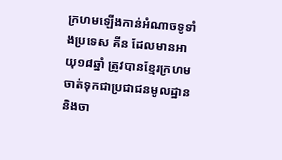ក្រហមឡើងកាន់អំណាចទូទាំងប្រទេស គីន ដែលមានអាយុ១៨ឆ្នាំ ត្រូវបានខ្មែរក្រហមចាត់ទុកជាប្រជាជនមូលដ្ឋាន និងចា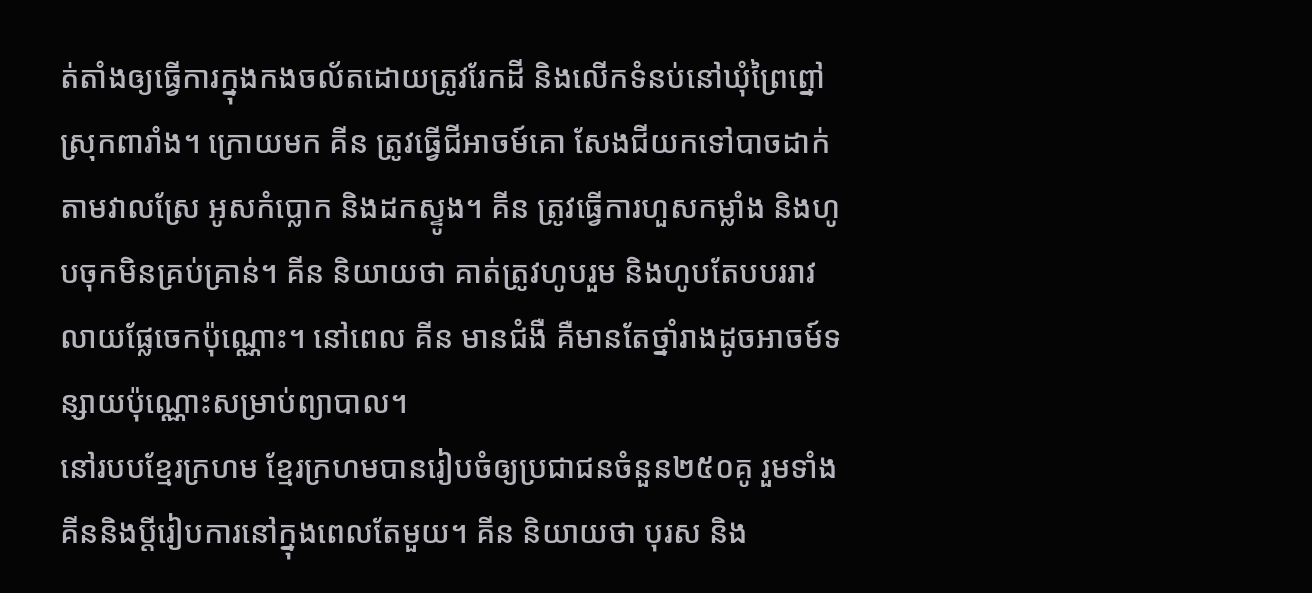ត់តាំងឲ្យធ្វើការក្នុងកងចល័តដោយត្រូវរែកដី និងលើកទំនប់នៅឃុំព្រៃព្នៅ ស្រុកពារាំង។ ក្រោយមក គីន ត្រូវធ្វើជីអាចម៍គោ សែងជីយកទៅបាចដាក់តាមវាលស្រែ អូសកំប្លោក និងដកស្ទូង។ គីន ត្រូវធ្វើការហួសកម្លាំង និងហូបចុកមិនគ្រប់គ្រាន់។ គីន និយាយថា គាត់ត្រូវហូបរួម និងហូបតែបបររាវ លាយផ្លែចេកប៉ុណ្ណោះ។ នៅពេល គីន មានជំងឺ គឺមានតែថ្នាំរាងដូចអាចម៍ទន្សាយប៉ុណ្ណោះសម្រាប់ព្យាបាល។
នៅរបបខ្មែរក្រហម ខ្មែរក្រហមបានរៀបចំឲ្យប្រជាជនចំនួន២៥០គូ រួមទាំងគីននិងប្តីរៀបការនៅក្នុងពេលតែមួយ។ គីន និយាយថា បុរស និង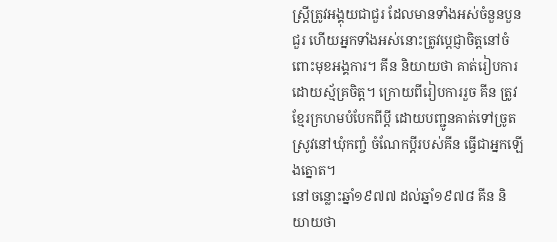ស្ត្រីត្រូវអង្គុយជាជួរ ដែលមានទាំងអស់ចំនួនបួនជួរ ហើយអ្នកទាំងអស់នោះត្រូវប្ដេជ្ញាចិត្តនៅចំពោះមុខអង្គការ។ គីន និយាយថា គាត់រៀបការដោយស្ម័គ្រចិត្ត។ ក្រោយពីរៀបការរួច គីន ត្រូវខ្មែរក្រហមបំបែកពីប្តី ដោយបញ្ជូនគាត់ទៅច្រូតស្រូវនៅឃុំកញ្ចំ ចំណែកប្តីរបស់គីន ធ្វើជាអ្នកឡើងត្នោត។
នៅចន្លោះឆ្នាំ១៩៧៧ ដល់ឆ្នាំ១៩៧៨ គីន និយាយថា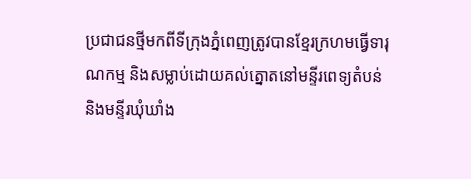ប្រជាជនថ្មីមកពីទីក្រុងភ្នំពេញត្រូវបានខ្មែរក្រហមធ្វើទារុណកម្ម និងសម្លាប់ដោយគល់ត្នោតនៅមន្ទីរពេទ្យតំបន់ និងមន្ទីរឃុំឃាំង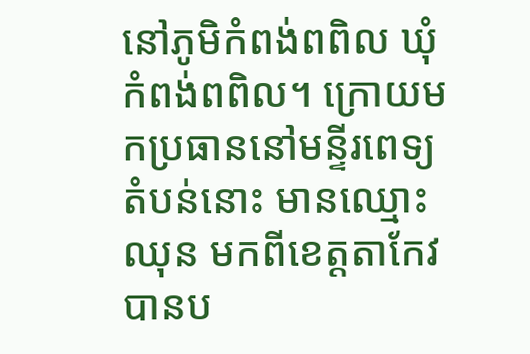នៅភូមិកំពង់ពពិល ឃុំកំពង់ពពិល។ ក្រោយមកប្រធាននៅមន្ទីរពេទ្យតំបន់នោះ មានឈ្មោះ ឈុន មកពីខេត្តតាកែវ បានប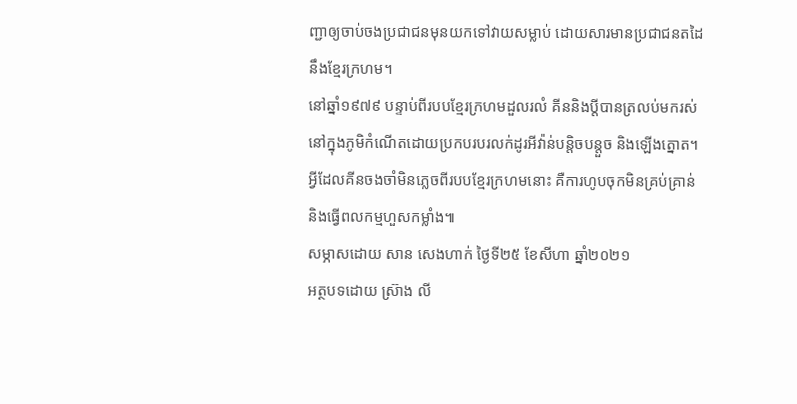ញ្ជាឲ្យចាប់ចងប្រជាជនមុនយកទៅវាយសម្លាប់ ដោយសារមានប្រជាជនតដៃនឹងខ្មែរក្រហម។
នៅឆ្នាំ១៩៧៩ បន្ទាប់ពីរបបខ្មែរក្រហមដួលរលំ គីននិងប្តីបានត្រលប់មករស់នៅក្នុងភូមិកំណើតដោយប្រកបរបរលក់ដូរអីវ៉ាន់បន្តិចបន្តួច និងឡើងត្នោត។ អ្វីដែលគីនចងចាំមិនភ្លេចពីរបបខ្មែរក្រហមនោះ គឺការហូបចុកមិនគ្រប់គ្រាន់ និងធ្វើពលកម្មហួសកម្លាំង៕
សម្ភាសដោយ សាន សេងហាក់ ថ្ងៃទី២៥ ខែសីហា ឆ្នាំ២០២១
អត្ថបទដោយ ស្រ៊ាង លី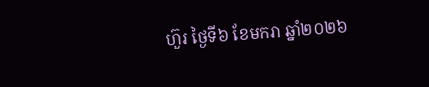ហ៊ួរ ថ្ងៃទី៦ ខែមករា ឆ្នាំ២០២៦